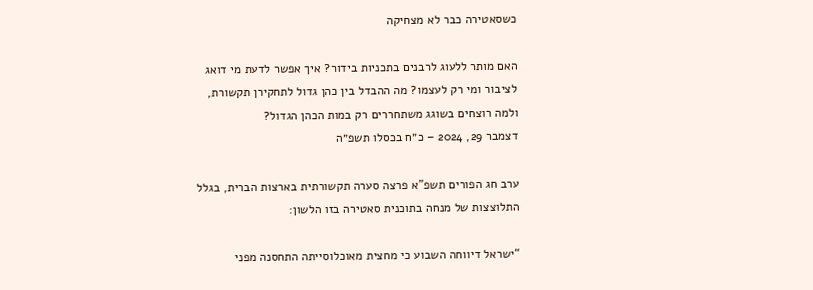כשסאטירה כבר לא מצחיקה

האם מותר ללעוג לרבנים בתכניות בידור? איך אפשר לדעת מי דואג לציבור ומי רק לעצמו? מה ההבדל בין כהן גדול לתחקירן תקשורת, ולמה רוצחים בשוגג משתחררים רק במות הכהן הגדול?
דצמבר 29, 2024 – כ״ח בכסלו תשפ״ה

ערב חג הפורים תשפ”א פרצה סערה תקשורתית בארצות הברית, בגלל התלוצצות של מנחה בתוכנית סאטירה בזו הלשון:

“ישראל דיווחה השבוע כי מחצית מאוכלוסייתה התחסנה מפני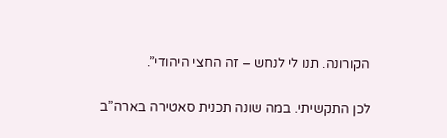הקורונה. תנו לי לנחש – זה החצי היהודי”.

לכן התקשיתי. במה שונה תכנית סאטירה בארה”ב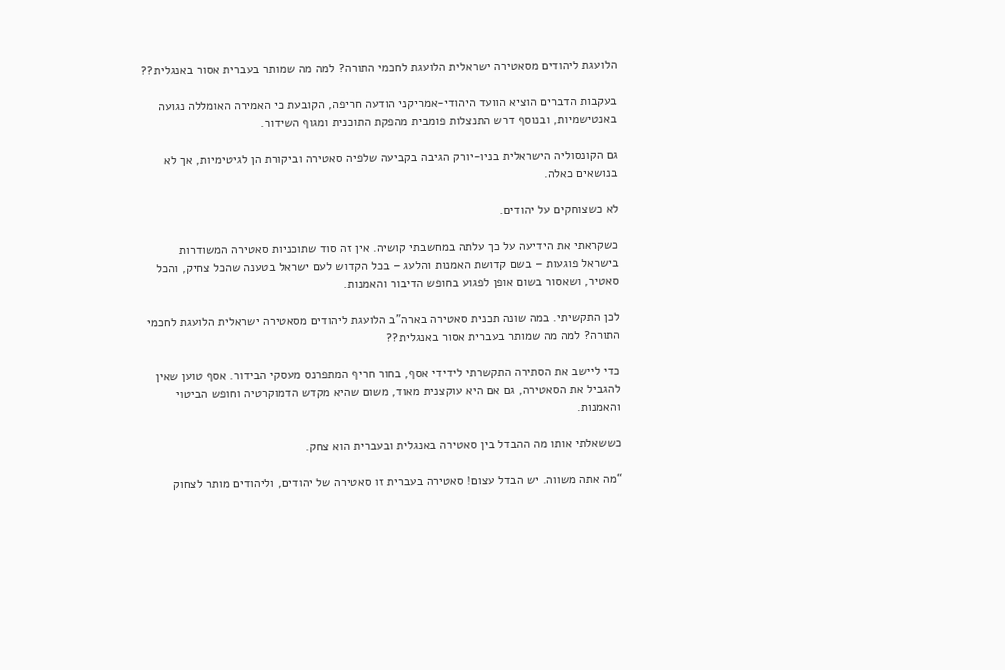הלועגת ליהודים מסאטירה ישראלית הלועגת לחכמי התורה? למה מה שמותר בעברית אסור באנגלית??

בעקבות הדברים הוציא הוועד היהודי-אמריקני הודעה חריפה, הקובעת כי האמירה האומללה נגועה באנטישמיות, ובנוסף דרש התנצלות פומבית מהפקת התוכנית ומגוף השידור.

גם הקונסוליה הישראלית בניו-יורק הגיבה בקביעה שלפיה סאטירה וביקורת הן לגיטימיות, אך לא בנושאים כאלה.

לא כשצוחקים על יהודים.

כשקראתי את הידיעה על כך עלתה במחשבתי קושיה. אין זה סוד שתוכניות סאטירה המשודרות בישראל פוגעות – בשם קדושת האמנות והלעג – בכל הקדוש לעם ישראל בטענה שהכל צחיק, והכל סאטיר, ושאסור בשום אופן לפגוע בחופש הדיבור והאמנות.

לכן התקשיתי. במה שונה תכנית סאטירה בארה”ב הלועגת ליהודים מסאטירה ישראלית הלועגת לחכמי התורה? למה מה שמותר בעברית אסור באנגלית??

כדי ליישב את הסתירה התקשרתי לידידי אסף, בחור חריף המתפרנס מעסקי הבידור. אסף טוען שאין להגביל את הסאטירה, גם אם היא עוקצנית מאוד, משום שהיא מקדש הדמוקרטיה וחופש הביטוי והאמנות.

כששאלתי אותו מה ההבדל בין סאטירה באנגלית ובעברית הוא צחק.

“מה אתה משווה. יש הבדל עצום! סאטירה בעברית זו סאטירה של יהודים, וליהודים מותר לצחוק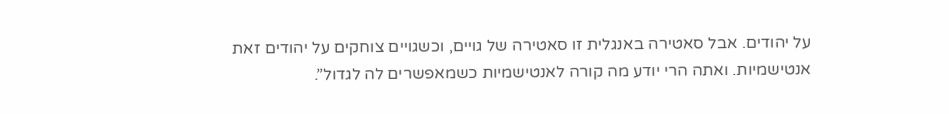על יהודים. אבל סאטירה באנגלית זו סאטירה של גויים, וכשגויים צוחקים על יהודים זאת אנטישמיות. ואתה הרי יודע מה קורה לאנטישמיות כשמאפשרים לה לגדול”.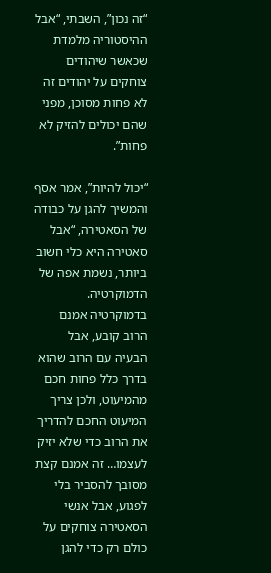“זה נכון”, השבתי, “אבל ההיסטוריה מלמדת שכאשר שיהודים צוחקים על יהודים זה לא פחות מסוכן, מפני שהם יכולים להזיק לא פחות”.

“יכול להיות”, אמר אסף והמשיך להגן על כבודה של הסאטירה, “אבל סאטירה היא כלי חשוב ביותר, נשמת אפה של הדמוקרטיה. בדמוקרטיה אמנם הרוב קובע, אבל הבעיה עם הרוב שהוא בדרך כלל פחות חכם מהמיעוט, ולכן צריך המיעוט החכם להדריך את הרוב כדי שלא יזיק לעצמו… זה אמנם קצת מסובך להסביר בלי לפגוע, אבל אנשי הסאטירה צוחקים על כולם רק כדי להגן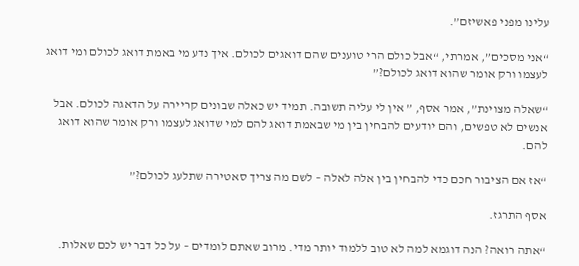עלינו מפני פאשיזם”.

“אני מסכים”, אמרתי, “אבל כולם הרי טוענים שהם דואגים לכולם. איך נדע מי באמת דואג לכולם ומי דואג לעצמו ורק אומר שהוא דואג לכולם?”

“שאלה מצוינת”, אמר אסף, ” אין לי עליה תשובה. תמיד יש כאלה שבונים קריירה על הדאגה לכולם. אבל אנשים לא טפשים, והם יודעים להבחין בין מי שבאמת דואג להם למי שדואג לעצמו ורק אומר שהוא דואג להם.

“אז אם הציבור חכם כדי להבחין בין אלה לאלה – לשם מה צריך סאטירה שתלעג לכולם?”

אסף התרגז.

“אתה רואה? הנה דוגמא למה לא טוב ללמוד יותר מדי. מרוב שאתם לומדים – על כל דבר יש לכם שאלות.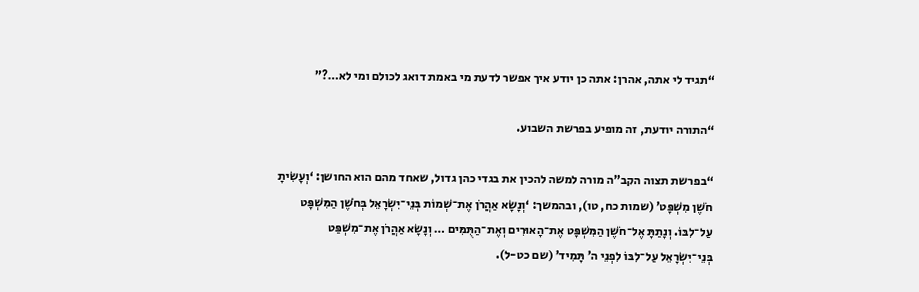“תגיד לי אתה, אהרן: אתה כן יודע איך אפשר לדעת מי באמת דואג לכולם ומי לא…?”

“התורה יודעת, זה מופיע בפרשת השבוע.

“בפרשת תצוה הקב”ה מורה למשה להכין את בגדי כהן גדול, שאחד מהם הוא החושן: ‘וְעָשִׂיתָ חֹשֶׁן מִשְׁפָּט’ (שמות כח, טו), ובהמשך: ‘וְנָשָׂא אַהֲרֹן אֶת־שְׁמוֹת בְּנֵי־יִשְׂרָאֵל בְּחֹשֶׁן הַמִּשְׁפָּט עַל־לִבּוֹ. וְנָתַתָּ אֶל־חֹשֶׁן הַמִּשְׁפָּט אֶת־הָאוּרִים וְאֶת־הַתֻּמִּים … וְנָשָׂא אַהֲרֹן אֶת־מִשְׁפַּט בְּנֵי־יִשְׂרָאֵל עַל־לִבּוֹ לִפְנֵי ה’ תָּמִיד’ (שם כט-ל).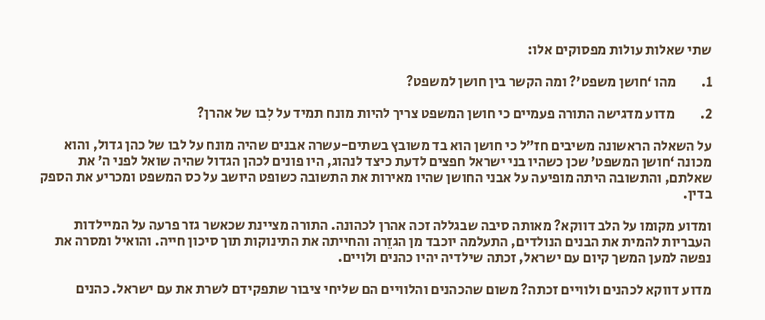שתי שאלות עולות מפסוקים אלו:

1.         מהו ‘חושן משפט’? ומה הקשר בין חושן למשפט?

2.         מדוע מדגישה התורה פעמיים כי חושן המשפט צריך להיות מונח תמיד על לִבו של אהרן?

על השאלה הראשונה משיבים חז”ל כי חושן הוא בד משובץ בשתים-עשרה אבנים שהיה מונח על לבו של כהן גדול, והוא מכונה ‘חושן המשפט’ שכן כשהיו בני ישראל חפצים לדעת כיצד לנהוג, היו פונים לכהן הגדול שהיה שואל לפני ה’ את שאלתם, והתשובה היתה מופיעה על אבני החושן שהיו מאירות את התשובה כשופט היושב על כס המשפט ומכריע את הספק בדין.

ומדוע מקומו על הלב דווקא? מאותה סיבה שבגללה זכה אהרן לכהונה. התורה מציינת שכאשר גזר פרעה על המיילדות העבריות להמית את הבנים הנולדים, התעלמה יוכבד מן הגזֵרה והחייתה את התינוקות תוך סיכון חייה. והואיל ומסרה את נפשה למען המשך קיום עם ישראל, זכתה שילדיה יהיו כהנים ולויים.

מדוע דווקא לכהנים ולוויים זכתה? משום שהכהנים והלוויים הם שליחי ציבור שתפקידם לשרת את עם ישראל. כהנים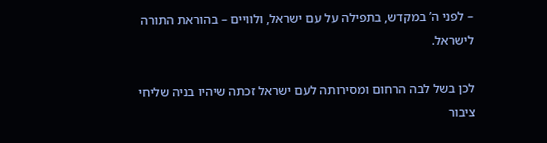– לפני ה’ במקדש, בתפילה על עם ישראל, ולוויים – בהוראת התורה לישראל.

לכן בשל לבה הרחום ומסירותה לעם ישראל זכתה שיהיו בניה שליחי ציבור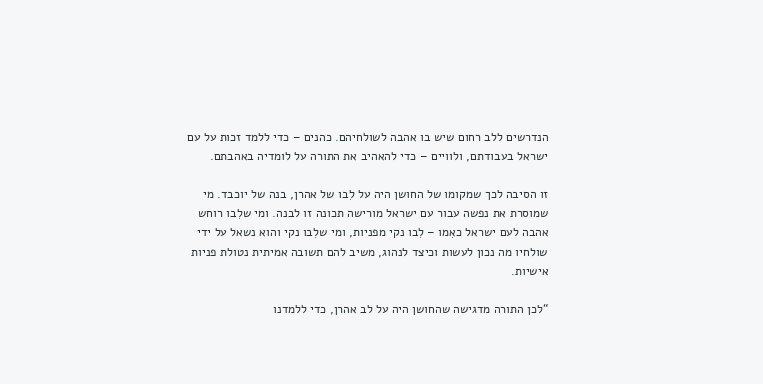הנדרשים ללב רחום שיש בו אהבה לשולחיהם. כהנים – כדי ללמד זכות על עם ישראל בעבודתם, ולוויים – כדי להאהיב את התורה על לומדיה באהבתם.

זו הסיבה לכך שמקומו של החושן היה על לִבו של אהרן, בנה של יוכבד. מי שמוסרת את נפשה עבור עם ישראל מורישה תכונה זו לבנה. ומי שלִבו רוחש אהבה לעם ישראל כאִמו – לִבו נקי מפניות, ומי שלִבו נקי והוא נשאל על ידי שולחיו מה נכון לעשות וכיצד לנהוג, משיב להם תשובה אמיתית נטולת פניות אישיות.

“לכן התורה מדגישה שהחושן היה על לב אהרן, כדי ללמדנו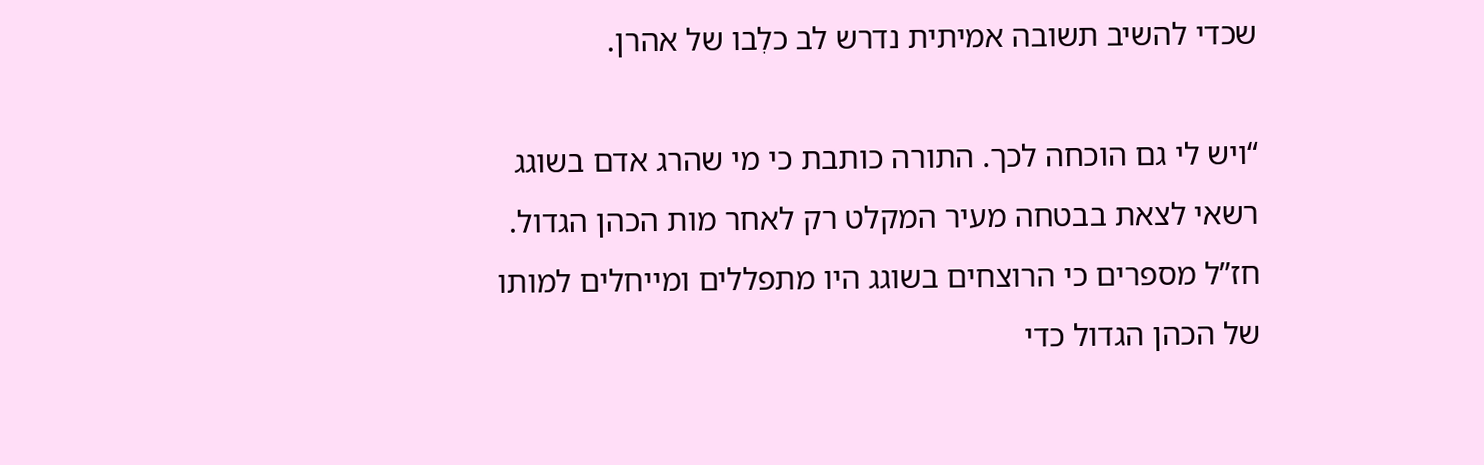שכדי להשיב תשובה אמיתית נדרש לב כלִבו של אהרן.

“ויש לי גם הוכחה לכך. התורה כותבת כי מי שהרג אדם בשוגג רשאי לצאת בבטחה מעיר המקלט רק לאחר מות הכהן הגדול. חז”ל מספרים כי הרוצחים בשוגג היו מתפללים ומייחלים למותו של הכהן הגדול כדי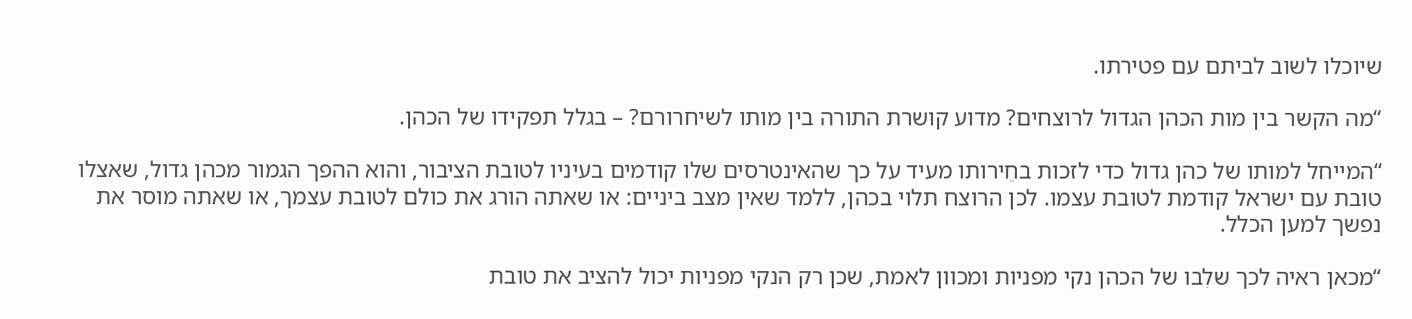שיוכלו לשוב לביתם עם פטירתו.

“מה הקשר בין מות הכהן הגדול לרוצחים? מדוע קושרת התורה בין מותו לשיחרורם? – בגלל תפקידו של הכהן.

“המייחל למותו של כהן גדול כדי לזכות בחֵירותו מעיד על כך שהאינטרסים שלו קודמים בעיניו לטובת הציבור, והוא ההפך הגמור מכהן גדול, שאצלו טובת עם ישראל קודמת לטובת עצמו. לכן הרוצח תלוי בכהן, ללמד שאין מצב ביניים: או שאתה הורג את כולם לטובת עצמך, או שאתה מוסר את נפשך למען הכלל.

“מכאן ראיה לכך שלִבו של הכהן נקי מפניות ומכוון לאמת, שכן רק הנקי מפניות יכול להציב את טובת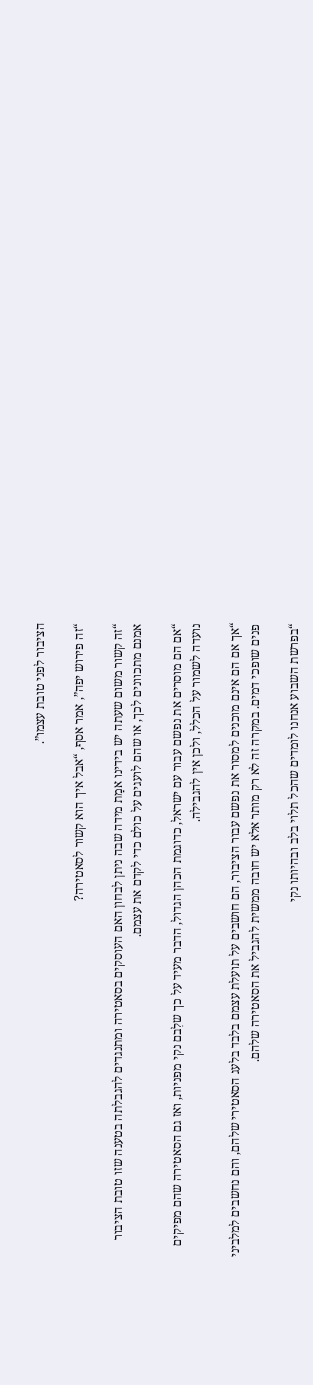הציבור לפני טובת עצמו”.

“זה פירוש יפה”, אמר אסף, “אבל איך הוא קשור לסאטירה?

“זה קשור משום שעתה יש בידינו אמַת מידה שבה ניתן לבחון האם העוסקים בסאטירה ומתנגדים להגבלתה בטענה שזו טובת הציבור אמנם מתכוונים לכך, או שהם לועגים על כולם כדי לקדם את עצמם.

“אם הם מוסרים את נפשם עבור עם ישראל, כדוגמת הכהן הגדול, הדבר מעיד על כך שלִבם נקי מפניות, ואז גם הסאטירה שהם מפיקים נועדה לשמור על הכלל, ולכן אין להגבילה.

“אך אם הם אינם מוכנים למסור את נפשם עבור הציבור, הם חושבים על תועלת עצמם בלבד בלעג הסאטירי שלהם, והם נחשבים למלביני פנים שופכי דמים. במקרה זה לא רק מותר אלא יש חובה ממשית להגביל את הסאטירה שלהם.

“בפרשת השבוע אנחנו לומדים שהכל תלוי בלב ובהיותו נקי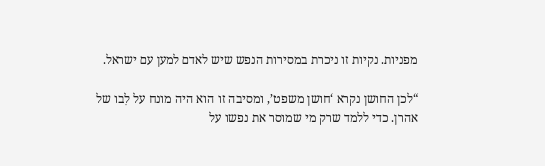מפניות. נקיות זו ניכרת במסירות הנפש שיש לאדם למען עם ישראל.

“לכן החושן נקרא ‘חושן משפט’, ומסיבה זו הוא היה מונח על לִבו של אהרן. כדי ללמד שרק מי שמוסר את נפשו על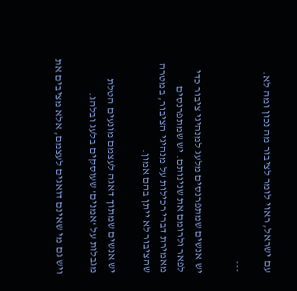עם ישראל, ראוי לומר לציבור מה נכון ומה לא.

***

יש אנשים שמתפרנסים מלעג למנהיגי ציבור כדי לפאר ולרומם את שנינותם. יש שמתפרנסים מאמירת דברי רכילות על מנהיגי הציבור, במטרה שהציבור לא ייתן בהם אמון.

יש אנשים שמתוך דאגה לעצמם מונעים הטלת מגבלות על ‘אמנים’ שעוסקים בלעג ובלהג.

ויש גם מי שאינם דואגים לעצמם, אלא מציבים את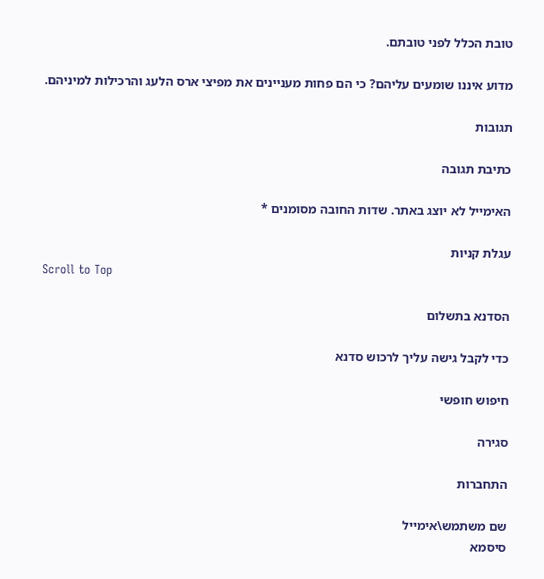טובת הכלל לפני טובתם.

מדוע איננו שומעים עליהם? כי הם פחות מעניינים את מפיצי ארס הלעג והרכילות למיניהם.

תגובות

כתיבת תגובה

האימייל לא יוצג באתר. שדות החובה מסומנים *

עגלת קניות
Scroll to Top

הסדנא בתשלום

כדי לקבל גישה עליך לרכוש סדנא

חיפוש חופשי

סגירה

התחברות

שם משתמש\אימייל
סיסמא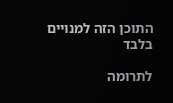התוכן הזה למנויים בלבד

לתרומה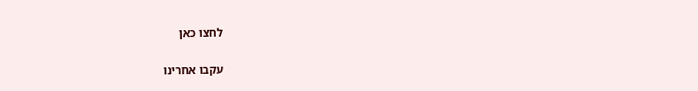לחצו כאן

עקבו אחרינו